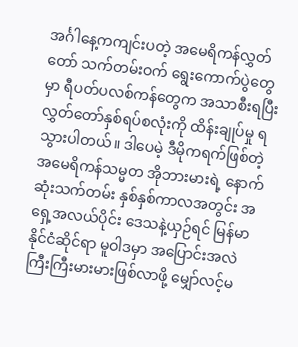အင်္ဂါနေ့ကကျင်းပတဲ့ အမေရိကန်လွှတ်တော် သက်တမ်းဝက် ရွေးကောက်ပွဲတွေမှာ ရီပတ်ပလစ်ကန်တွေက အသာစီးရပြီး လွှတ်တော်နှစ်ရပ်စလုံးကို ထိန်းချုပ်မှု ရသွားပါတယ်။ ဒါပေမဲ့ ဒီမိုကရက်ဖြစ်တဲ့ အမေရိကန်သမ္မတ အိုဘားမားရဲ့ နောက်ဆုံးသက်တမ်း နှစ်နှစ်ကာလအတွင်း အရှေ့အလယ်ပိုင်း ဒေသနဲ့ယှဉ်ရင် မြန်မာနိုင်ငံဆိုင်ရာ မူဝါဒမှာ အပြောင်းအလဲ ကြီးကြီးမားမားဖြစ်လာဖို့ မျှော်လင့်မ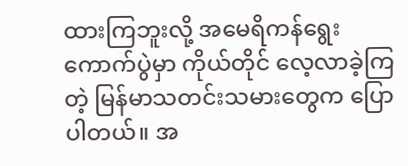ထားကြဘူးလို့ အမေရိကန်ရွေးကောက်ပွဲမှာ ကိုယ်တိုင် လေ့လာခဲ့ကြတဲ့ မြန်မာသတင်းသမားတွေက ပြောပါတယ်။ အ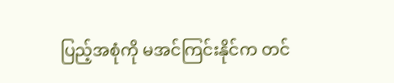ပြည့်အစုံကို မအင်ကြင်းနိုင်က တင်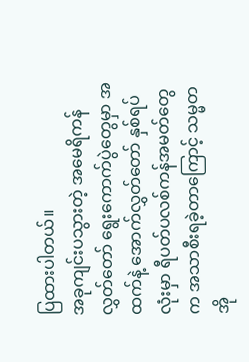ပြထားပါတယ်။
အခုကျင်းပသွားတဲ့ အမေရိကန်လွှတ်တော် ရွေးကောက်ပွဲတွေမှာ အထက်နဲ့ အောက်လွှတ်တော် နှစ်ရပ်လုံးမှာ ရီပတ်ပလစ်ကန်အမတ်တွေက အသာစီးရခဲ့တာကြောင့် သမ္မတအို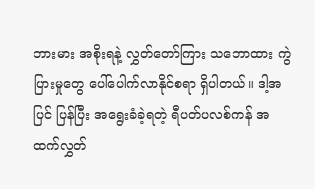ဘားမား အစိုးရနဲ့ လွှတ်တော်ကြား သဘောထား ကွဲပြားမှုတွေ ပေါ်ပေါက်လာနိုင်စရာ ရှိပါတယ်။ ဒါ့အပြင် ပြန်ပြီး အရွေးခံခဲ့ရတဲ့ ရီပတ်ပလစ်ကန် အထက်လွှတ်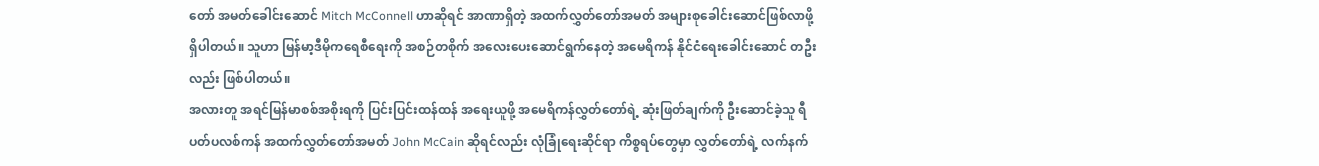တော် အမတ်ခေါင်းဆောင် Mitch McConnell ဟာဆိုရင် အာဏာရှိတဲ့ အထက်လွှတ်တော်အမတ် အများစုခေါင်းဆောင်ဖြစ်လာဖို့ ရှိပါတယ်။ သူဟာ မြန်မာ့ဒီမိုကရေစီရေးကို အစဉ်တစိုက် အလေးပေးဆောင်ရွက်နေတဲ့ အမေရိကန် နိုင်ငံရေးခေါင်းဆောင် တဦးလည်း ဖြစ်ပါတယ်။
အလားတူ အရင်မြန်မာစစ်အစိုးရကို ပြင်းပြင်းထန်ထန် အရေးယူဖို့ အမေရိကန်လွှတ်တော်ရဲ့ ဆုံးဖြတ်ချက်ကို ဦးဆောင်ခဲ့သူ ရီပတ်ပလစ်ကန် အထက်လွှတ်တော်အမတ် John McCain ဆိုရင်လည်း လုံခြုံရေးဆိုင်ရာ ကိစ္စရပ်တွေမှာ လွှတ်တော်ရဲ့ လက်နက်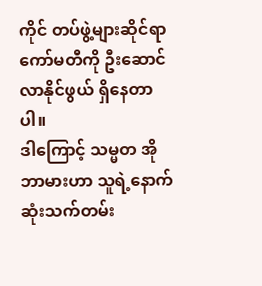ကိုင် တပ်ဖွဲ့များဆိုင်ရာ ကော်မတီကို ဦးဆောင်လာနိုင်ဖွယ် ရှိနေတာပါ။
ဒါကြောင့် သမ္မတ အိုဘာမားဟာ သူရဲ့နောက်ဆုံးသက်တမ်း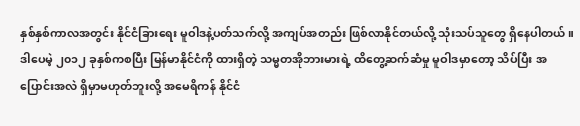နှစ်နှစ်ကာလအတွင်း နိုင်ငံခြားရေး မူဝါဒနဲ့ပတ်သက်လို့ အကျပ်အတည်း ဖြစ်လာနိုင်တယ်လို့ သုံးသပ်သူတွေ ရှိနေပါတယ်။ ဒါပေမဲ့ ၂၀၁၂ ခုနှစ်ကစပြီး မြန်မာနိုင်ငံကို ထားရှိတဲ့ သမ္မတအိုဘားမားရဲ့ ထိတွေ့ဆက်ဆံမှု မူဝါဒမှာတော့ သိပ်ပြီး အပြောင်းအလဲ ရှိမှာမဟုတ်ဘူးလို့ အမေရိကန် နိုင်ငံ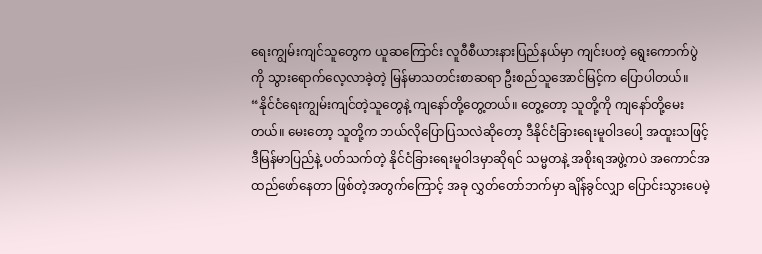ရေးကျွမ်းကျင်သူတွေက ယူဆကြောင်း လူဝီစီယားနားပြည်နယ်မှာ ကျင်းပတဲ့ ရွေးကောက်ပွဲကို သွားရောက်လေ့လာခဲ့တဲ့ မြန်မာသတင်းစာဆရာ ဦးစည်သူအောင်မြင့်က ပြောပါတယ်။
“နိုင်ငံရေးကျွမ်းကျင်တဲ့သူတွေနဲ့ ကျနော်တို့တွေ့တယ်။ တွေ့တော့ သူတို့ကို ကျနော်တို့မေးတယ်။ မေးတော့ သူတို့က ဘယ်လိုပြောပြသလဲဆိုတော့ ဒီနိုင်ငံခြားရေးမူဝါဒပေါ့ အထူးသဖြင့် ဒီမြန်မာပြည်နဲ့ ပတ်သက်တဲ့ နိုင်ငံခြားရေးမူဝါဒမှာဆိုရင် သမ္မတနဲ့ အစိုးရအဖွဲ့ကပဲ အကောင်အထည်ဖော်နေတာ ဖြစ်တဲ့အတွက်ကြောင့် အခု လွှတ်တော်ဘက်မှာ ချိန်ခွင်လျှာ ပြောင်းသွားပေမဲ့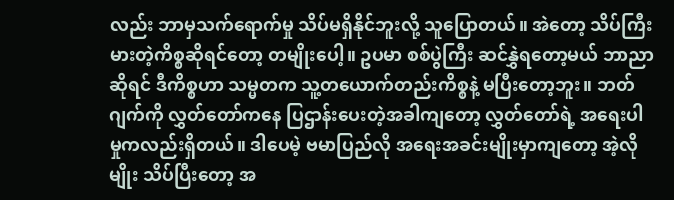လည်း ဘာမှသက်ရောက်မှု သိပ်မရှိနိုင်ဘူးလို့ သူပြောတယ်။ အဲတော့ သိပ်ကြီးမားတဲ့ကိစ္စဆိုရင်တော့ တမျိုးပေါ့။ ဥပမာ စစ်ပွဲကြီး ဆင်နွှဲရတော့မယ် ဘာညာဆိုရင် ဒီကိစ္စဟာ သမ္မတက သူ့တယောက်တည်းကိစ္စနဲ့ မပြီးတော့ဘူး။ ဘတ်ဂျက်ကို လွှတ်တော်ကနေ ပြဌာန်းပေးတဲ့အခါကျတော့ လွှတ်တော်ရဲ့ အရေးပါမှုကလည်းရှိတယ်။ ဒါပေမဲ့ ဗမာပြည်လို အရေးအခင်းမျိုးမှာကျတော့ အဲ့လိုမျိုး သိပ်ပြီးတော့ အ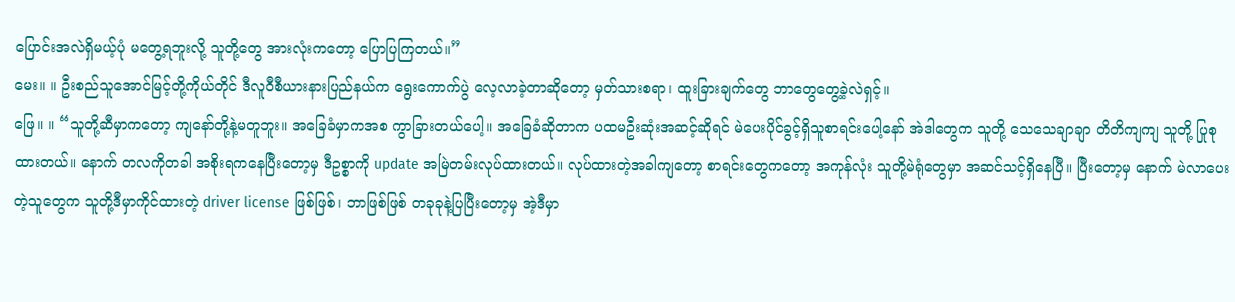ပြောင်းအလဲရှိမယ့်ပုံ မတွေ့ရဘူးလို့ သူတို့တွေ အားလုံးကတော့ ပြောပြကြတယ်။”
မေး။ ။ ဦးစည်သူအောင်မြင့်တို့ကိုယ်တိုင် ဒီလူဝီစီယားနားပြည်နယ်က ရွေးကောက်ပွဲ လေ့လာခဲ့တာဆိုတော့ မှတ်သားစရာ၊ ထူးခြားချက်တွေ ဘာတွေတွေ့ခဲ့လဲရှင့်။
ဖြေ။ ။ “သူတို့ဆီမှာကတော့ ကျနော်တို့နဲ့မတူဘူး။ အခြေခံမှာကအစ ကွာခြားတယ်ပေါ့။ အခြေခံဆိုတာက ပထမဦးဆုံးအဆင့်ဆိုရင် မဲပေးပိုင်ခွင့်ရှိသူစာရင်းပေါ့နော် အဲဒါတွေက သူတို့ သေသေချာချာ တိတိကျကျ သူတို့ ပြုစုထားတယ်။ နောက် တလကိုတခါ အစိုးရကနေပြီးတော့မှ ဒီဥစ္စာကို update အမြဲတမ်းလုပ်ထားတယ်။ လုပ်ထားတဲ့အခါကျတော့ စာရင်းတွေကတော့ အကုန်လုံး သူတို့မဲရုံတွေမှာ အဆင်သင့်ရှိနေပြီ။ ပြီးတော့မှ နောက် မဲလာပေးတဲ့သူတွေက သူတို့ဒီမှာကိုင်ထားတဲ့ driver license ဖြစ်ဖြစ်၊ ဘာဖြစ်ဖြစ် တခုခုနဲ့ပြပြီးတော့မှ အဲ့ဒီမှာ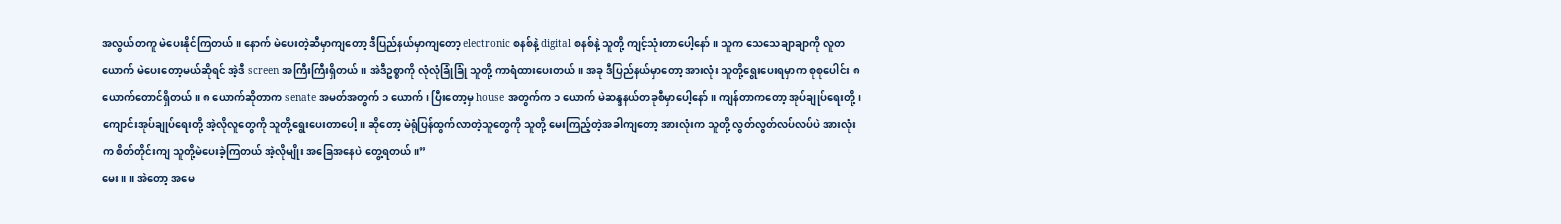အလွယ်တကူ မဲပေးနိုင်ကြတယ်။ နောက် မဲပေးတဲ့ဆီမှာကျတော့ ဒီပြည်နယ်မှာကျတော့ electronic စနစ်နဲ့ digital စနစ်နဲ့ သူတို့ ကျင့်သုံးတာပေါ့နော်။ သူက သေသေချာချာကို လူတယောက် မဲပေးတော့မယ်ဆိုရင် အဲ့ဒီ screen အကြီးကြီးရှိတယ်။ အဲဒီဥစ္စာကို လုံလုံခြုံခြုံ သူတို့ ကာရံထားပေးတယ်။ အခု ဒီပြည်နယ်မှာတော့ အားလုံး သူတို့ရွေးပေးရမှာက စုစုပေါင်း ၈ ယောက်တောင်ရှိတယ်။ ၈ ယောက်ဆိုတာက senate အမတ်အတွက် ၁ ယောက်၊ ပြီးတော့မှ house အတွက်က ၁ ယောက် မဲဆန္ဒနယ်တခုစီမှာပေါ့နော်။ ကျန်တာကတော့ အုပ်ချုပ်ရေးတို့၊ ကျောင်းအုပ်ချုပ်ရေးတို့ အဲ့လိုလူတွေကို သူတို့ရွေးပေးတာပေါ့။ ဆိုတော့ မဲရုံပြန်ထွက်လာတဲ့သူတွေကို သူတို့ မေးကြည့်တဲ့အခါကျတော့ အားလုံးက သူတို့ လွတ်လွတ်လပ်လပ်ပဲ အားလုံးက စိတ်တိုင်းကျ သူတို့မဲပေးခဲ့ကြတယ် အဲ့လိုမျိုး အခြေအနေပဲ တွေ့ရတယ်။”
မေး။ ။ အဲတော့ အမေ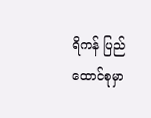ရိကန် ပြည်ထောင်စုမှာ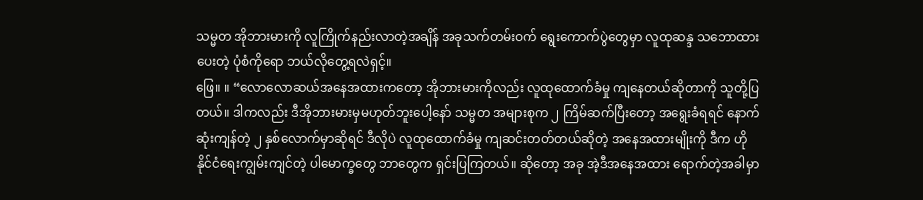သမ္မတ အိုဘားမားကို လူကြိုက်နည်းလာတဲ့အချိန် အခုသက်တမ်းဝက် ရွေးကောက်ပွဲတွေမှာ လူထုဆန္ဒ သဘောထားပေးတဲ့ ပုံစံကိုရော ဘယ်လိုတွေ့ရလဲရှင့်။
ဖြေ။ ။ “လောလောဆယ်အနေအထားကတော့ အိုဘားမားကိုလည်း လူထုထောက်ခံမှု ကျနေတယ်ဆိုတာကို သူတို့ပြတယ်။ ဒါကလည်း ဒီအိုဘားမားမှမဟုတ်ဘူးပေါ့နော် သမ္မတ အများစုက ၂ ကြိမ်ဆက်ပြီးတော့ အရွေးခံရရင် နောက်ဆုံးကျန်တဲ့ ၂ နှစ်လောက်မှာဆိုရင် ဒီလိုပဲ လူထုထောက်ခံမှု ကျဆင်းတတ်တယ်ဆိုတဲ့ အနေအထားမျိုးကို ဒီက ဟို နိုင်ငံရေးကျွမ်းကျင်တဲ့ ပါမောက္ခတွေ ဘာတွေက ရှင်းပြကြတယ်။ ဆိုတော့ အခု အဲ့ဒီအနေအထား ရောက်တဲ့အခါမှာ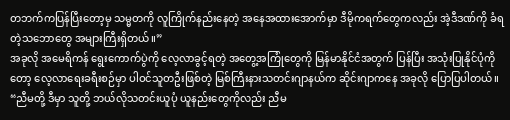တဘက်ကပြန်ပြီးတော့မှ သမ္မတကို လူကြိုက်နည်းနေတဲ့ အနေအထားအောက်မှာ ဒီမိုကရက်တွေကလည်း အဲ့ဒီဒဏ်ကို ခံရတဲ့သဘောတွေ အများကြီးရှိတယ်။”
အခုလို အမေရိကန် ရွေးကောက်ပွဲကို လေ့လာခွင့်ရတဲ့ အတွေ့အကြုံတွေကို မြန်မာနိုင်ငံအတွက် ပြန်ပြီး အသုံးပြုနိုင်ပုံကိုတော့ လေ့လာရေးခရီးစဉ်မှာ ပါဝင်သူတဦးဖြစ်တဲ့ မြစ်ကြီးနားသတင်းဂျာနယ်က ဆိုင်းဂျာကနေ အခုလို ပြောပြပါတယ်။
“ညီမတို့ ဒီမှာ သူတို့ ဘယ်လိုသတင်းယူပုံ ယူနည်းတွေကိုလည်း ညီမ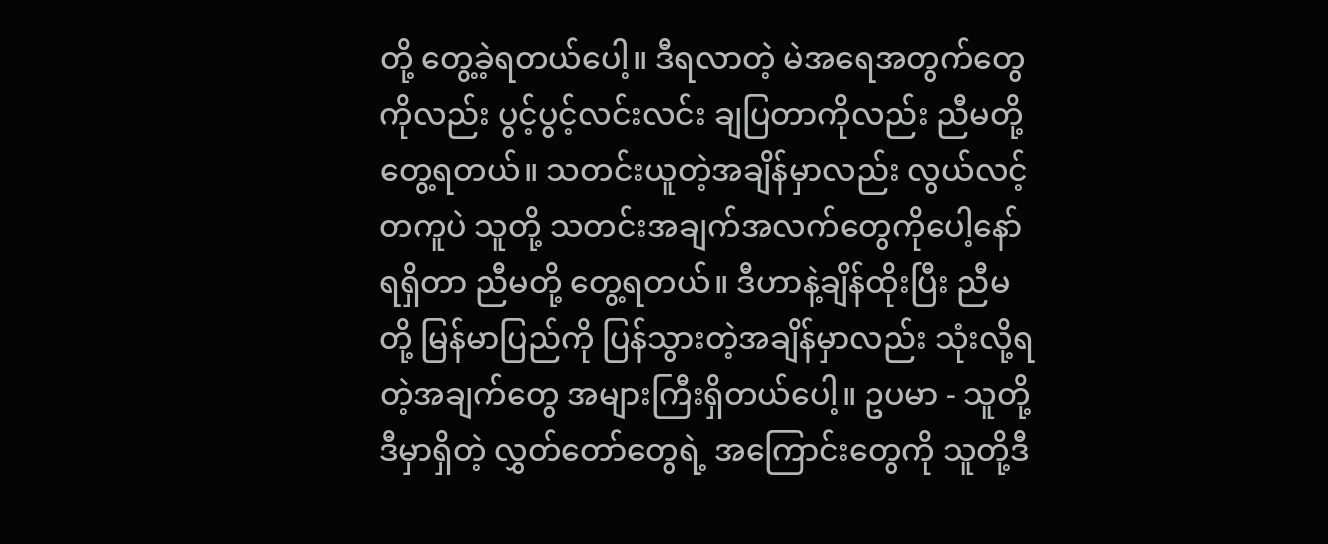တို့ တွေ့ခဲ့ရတယ်ပေါ့။ ဒီရလာတဲ့ မဲအရေအတွက်တွေကိုလည်း ပွင့်ပွင့်လင်းလင်း ချပြတာကိုလည်း ညီမတို့ တွေ့ရတယ်။ သတင်းယူတဲ့အချိန်မှာလည်း လွယ်လင့်တကူပဲ သူတို့ သတင်းအချက်အလက်တွေကိုပေါ့နော် ရရှိတာ ညီမတို့ တွေ့ရတယ်။ ဒီဟာနဲ့ချိန်ထိုးပြီး ညီမတို့ မြန်မာပြည်ကို ပြန်သွားတဲ့အချိန်မှာလည်း သုံးလို့ရတဲ့အချက်တွေ အများကြီးရှိတယ်ပေါ့။ ဥပမာ - သူတို့ဒီမှာရှိတဲ့ လွှတ်တော်တွေရဲ့ အကြောင်းတွေကို သူတို့ဒီ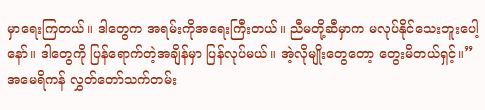မှာရေးကြတယ်။ ဒါတွေက အရမ်းကိုအရေးကြီးတယ်။ ညီမတို့ဆီမှာက မလုပ်နိုင်သေးဘူးပေါ့နော်။ ဒါတွေကို ပြန်ရောက်တဲ့အချိန်မှာ ပြန်လုပ်မယ်။ အဲ့လိုမျိုးတွေတော့ တွေးမိတယ်ရှင့်။”
အမေရိကန် လွှတ်တော်သက်တမ်း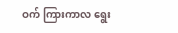ဝက် ကြားကာလ ရွေး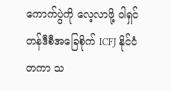ကောက်ပွဲကို လေ့လာဖို့ ဝါရှင်တန်ဒီစီအခြေစိုက် ICFJ နိုင်ငံတကာ သ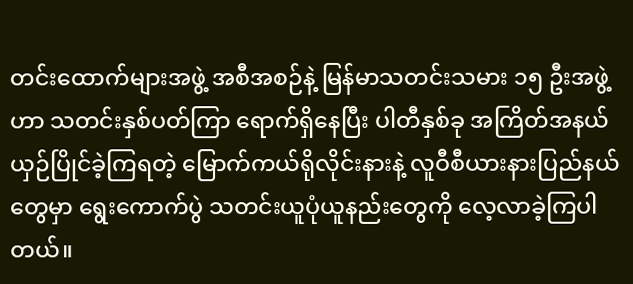တင်းထောက်များအဖွဲ့ အစီအစဉ်နဲ့ မြန်မာသတင်းသမား ၁၅ ဦးအဖွဲ့ဟာ သတင်းနှစ်ပတ်ကြာ ရောက်ရှိနေပြီး ပါတီနှစ်ခု အကြိတ်အနယ် ယှဉ်ပြိုင်ခဲ့ကြရတဲ့ မြောက်ကယ်ရိုလိုင်းနားနဲ့ လူဝီစီယားနားပြည်နယ်တွေမှာ ရွေးကောက်ပွဲ သတင်းယူပုံယူနည်းတွေကို လေ့လာခဲ့ကြပါတယ်။